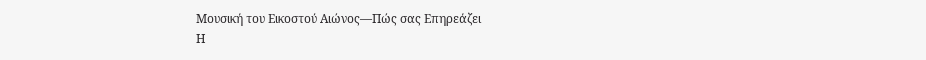Μουσική του Εικοστού Αιώνος—Πώς σας Επηρεάζει
Η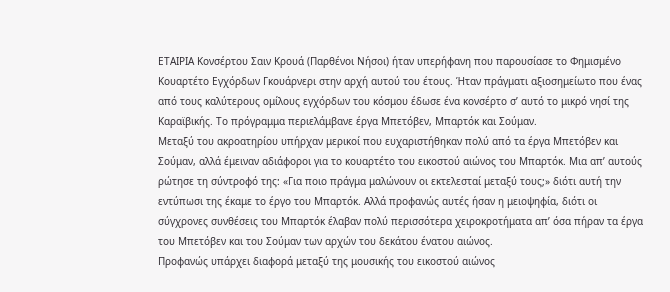ΕΤΑΙΡΙΑ Κονσέρτου Σαιν Κρουά (Παρθένοι Νήσοι) ήταν υπερήφανη που παρουσίασε το Φημισμένο Κουαρτέτο Εγχόρδων Γκουάρνερι στην αρχή αυτού του έτους. Ήταν πράγματι αξιοσημείωτο που ένας από τους καλύτερους ομίλους εγχόρδων του κόσμου έδωσε ένα κονσέρτο σ’ αυτό το μικρό νησί της Καραϊβικής. Το πρόγραμμα περιελάμβανε έργα Μπετόβεν, Μπαρτόκ και Σούμαν.
Μεταξύ του ακροατηρίου υπήρχαν μερικοί που ευχαριστήθηκαν πολύ από τα έργα Μπετόβεν και Σούμαν, αλλά έμειναν αδιάφοροι για το κουαρτέτο του εικοστού αιώνος του Μπαρτόκ. Μια απ’ αυτούς ρώτησε τη σύντροφό της: «Για ποιο πράγμα μαλώνουν οι εκτελεσταί μεταξύ τους;» διότι αυτή την εντύπωσι της έκαμε το έργο του Μπαρτόκ. Αλλά προφανώς αυτές ήσαν η μειοψηφία, διότι οι σύγχρονες συνθέσεις του Μπαρτόκ έλαβαν πολύ περισσότερα χειροκροτήματα απ’ όσα πήραν τα έργα του Μπετόβεν και του Σούμαν των αρχών του δεκάτου ένατου αιώνος.
Προφανώς υπάρχει διαφορά μεταξύ της μουσικής του εικοστού αιώνος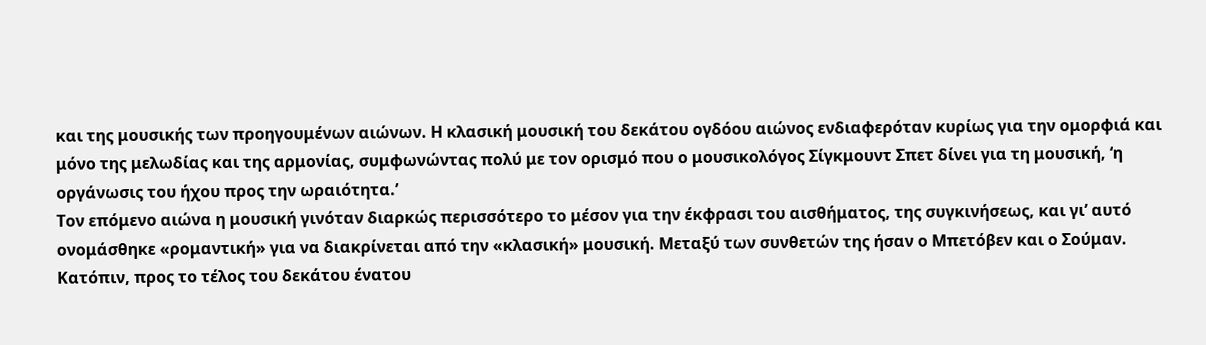και της μουσικής των προηγουμένων αιώνων. Η κλασική μουσική του δεκάτου ογδόου αιώνος ενδιαφερόταν κυρίως για την ομορφιά και μόνο της μελωδίας και της αρμονίας, συμφωνώντας πολύ με τον ορισμό που ο μουσικολόγος Σίγκμουντ Σπετ δίνει για τη μουσική, ‘η οργάνωσις του ήχου προς την ωραιότητα.’
Τον επόμενο αιώνα η μουσική γινόταν διαρκώς περισσότερο το μέσον για την έκφρασι του αισθήματος, της συγκινήσεως, και γι’ αυτό ονομάσθηκε «ρομαντική» για να διακρίνεται από την «κλασική» μουσική. Μεταξύ των συνθετών της ήσαν ο Μπετόβεν και ο Σούμαν. Κατόπιν, προς το τέλος του δεκάτου ένατου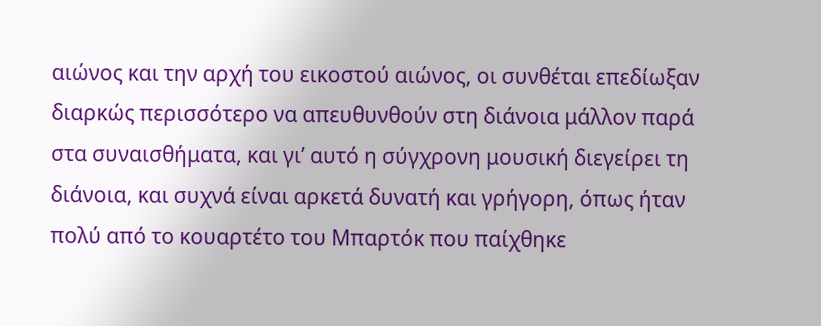αιώνος και την αρχή του εικοστού αιώνος, οι συνθέται επεδίωξαν διαρκώς περισσότερο να απευθυνθούν στη διάνοια μάλλον παρά στα συναισθήματα, και γι’ αυτό η σύγχρονη μουσική διεγείρει τη διάνοια, και συχνά είναι αρκετά δυνατή και γρήγορη, όπως ήταν πολύ από το κουαρτέτο του Μπαρτόκ που παίχθηκε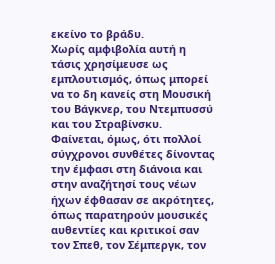εκείνο το βράδυ.
Χωρίς αμφιβολία αυτή η τάσις χρησίμευσε ως εμπλουτισμός, όπως μπορεί να το δη κανείς στη Μουσική του Βάγκνερ, του Ντεμπυσσύ και του Στραβίνσκυ. Φαίνεται, όμως, ότι πολλοί σύγχρονοι συνθέτες δίνοντας την έμφασι στη διάνοια και στην αναζήτησί τους νέων ήχων έφθασαν σε ακρότητες, όπως παρατηρούν μουσικές αυθεντίες και κριτικοί σαν τον Σπεθ, τον Σέμπεργκ, τον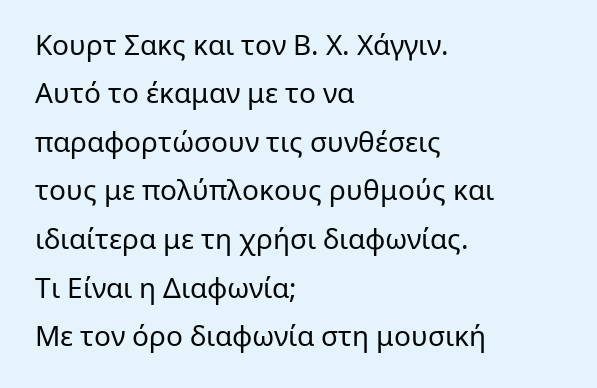Κουρτ Σακς και τον Β. Χ. Χάγγιν. Αυτό το έκαμαν με το να παραφορτώσουν τις συνθέσεις τους με πολύπλοκους ρυθμούς και ιδιαίτερα με τη χρήσι διαφωνίας.
Τι Είναι η Διαφωνία;
Με τον όρο διαφωνία στη μουσική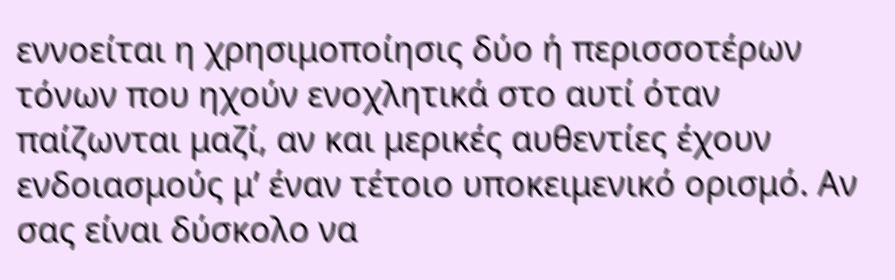εννοείται η χρησιμοποίησις δύο ή περισσοτέρων τόνων που ηχούν ενοχλητικά στο αυτί όταν παίζωνται μαζί, αν και μερικές αυθεντίες έχουν ενδοιασμούς μ’ έναν τέτοιο υποκειμενικό ορισμό. Αν σας είναι δύσκολο να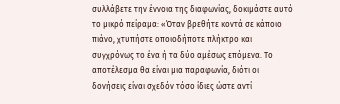συλλάβετε την έννοια της διαφωνίας, δοκιμάστε αυτό το μικρό πείραμα: «Όταν βρεθήτε κοντά σε κάποιο πιάνο, χτυπήστε οποιοδήποτε πλήκτρο και συγχρόνως το ένα ή τα δύο αμέσως επόμενα. Το αποτέλεσμα θα είναι μια παραφωνία, διότι οι δονήσεις είναι σχεδόν τόσο ίδιες ώστε αντί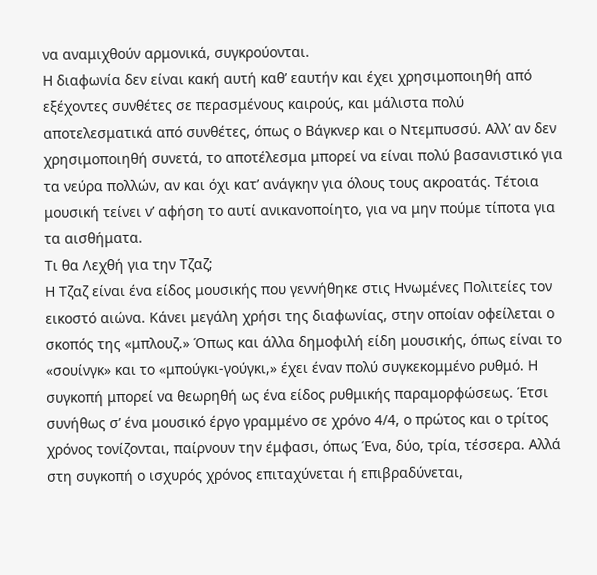να αναμιχθούν αρμονικά, συγκρούονται.
Η διαφωνία δεν είναι κακή αυτή καθ’ εαυτήν και έχει χρησιμοποιηθή από εξέχοντες συνθέτες σε περασμένους καιρούς, και μάλιστα πολύ αποτελεσματικά από συνθέτες, όπως ο Βάγκνερ και ο Ντεμπυσσύ. Αλλ’ αν δεν χρησιμοποιηθή συνετά, το αποτέλεσμα μπορεί να είναι πολύ βασανιστικό για τα νεύρα πολλών, αν και όχι κατ’ ανάγκην για όλους τους ακροατάς. Τέτοια μουσική τείνει ν’ αφήση το αυτί ανικανοποίητο, για να μην πούμε τίποτα για τα αισθήματα.
Τι θα Λεχθή για την Τζαζ;
Η Τζαζ είναι ένα είδος μουσικής που γεννήθηκε στις Ηνωμένες Πολιτείες τον εικοστό αιώνα. Κάνει μεγάλη χρήσι της διαφωνίας, στην οποίαν οφείλεται ο σκοπός της «μπλουζ.» Όπως και άλλα δημοφιλή είδη μουσικής, όπως είναι το «σουίνγκ» και το «μπούγκι-γούγκι,» έχει έναν πολύ συγκεκομμένο ρυθμό. Η συγκοπή μπορεί να θεωρηθή ως ένα είδος ρυθμικής παραμορφώσεως. Έτσι συνήθως σ’ ένα μουσικό έργο γραμμένο σε χρόνο 4/4, ο πρώτος και ο τρίτος χρόνος τονίζονται, παίρνουν την έμφασι, όπως Ένα, δύο, τρία, τέσσερα. Αλλά στη συγκοπή ο ισχυρός χρόνος επιταχύνεται ή επιβραδύνεται,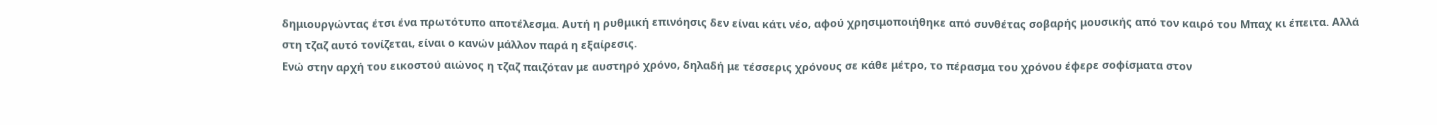δημιουργώντας έτσι ένα πρωτότυπο αποτέλεσμα. Αυτή η ρυθμική επινόησις δεν είναι κάτι νέο, αφού χρησιμοποιήθηκε από συνθέτας σοβαρής μουσικής από τον καιρό του Μπαχ κι έπειτα. Αλλά στη τζαζ αυτό τονίζεται, είναι ο κανών μάλλον παρά η εξαίρεσις.
Ενώ στην αρχή του εικοστού αιώνος η τζαζ παιζόταν με αυστηρό χρόνο, δηλαδή με τέσσερις χρόνους σε κάθε μέτρο, το πέρασμα του χρόνου έφερε σοφίσματα στον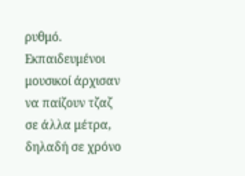ρυθμό. Εκπαιδευμένοι μουσικοί άρχισαν να παίζουν τζαζ σε άλλα μέτρα, δηλαδή σε χρόνο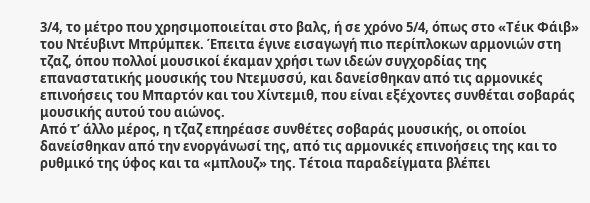3/4, το μέτρο που χρησιμοποιείται στο βαλς, ή σε χρόνο 5/4, όπως στο «Τέικ Φάιβ» του Ντέυβιντ Μπρύμπεκ. Έπειτα έγινε εισαγωγή πιο περίπλοκων αρμονιών στη τζαζ, όπου πολλοί μουσικοί έκαμαν χρήσι των ιδεών συγχορδίας της επαναστατικής μουσικής του Ντεμυσσύ, και δανείσθηκαν από τις αρμονικές επινοήσεις του Μπαρτόν και του Χίντεμιθ, που είναι εξέχοντες συνθέται σοβαράς μουσικής αυτού του αιώνος.
Από τ’ άλλο μέρος, η τζαζ επηρέασε συνθέτες σοβαράς μουσικής, οι οποίοι δανείσθηκαν από την ενοργάνωσί της, από τις αρμονικές επινοήσεις της και το ρυθμικό της ύφος και τα «μπλουζ» της. Τέτοια παραδείγματα βλέπει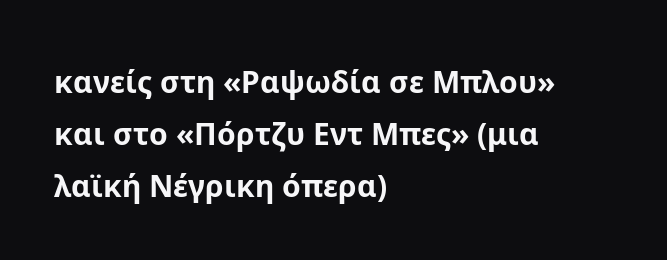κανείς στη «Ραψωδία σε Μπλου» και στο «Πόρτζυ Εντ Μπες» (μια λαϊκή Νέγρικη όπερα)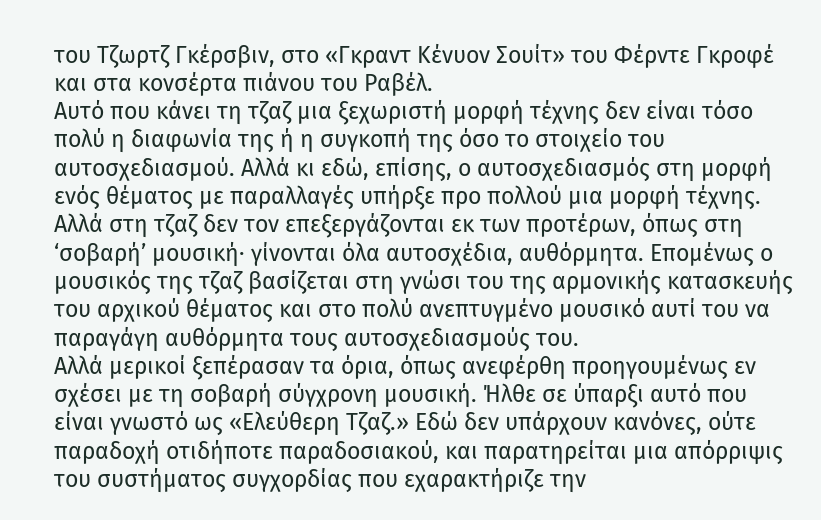του Τζωρτζ Γκέρσβιν, στο «Γκραντ Κένυον Σουίτ» του Φέρντε Γκροφέ και στα κονσέρτα πιάνου του Ραβέλ.
Αυτό που κάνει τη τζαζ μια ξεχωριστή μορφή τέχνης δεν είναι τόσο πολύ η διαφωνία της ή η συγκοπή της όσο το στοιχείο του αυτοσχεδιασμού. Αλλά κι εδώ, επίσης, ο αυτοσχεδιασμός στη μορφή ενός θέματος με παραλλαγές υπήρξε προ πολλού μια μορφή τέχνης. Αλλά στη τζαζ δεν τον επεξεργάζονται εκ των προτέρων, όπως στη ‘σοβαρή’ μουσική· γίνονται όλα αυτοσχέδια, αυθόρμητα. Επομένως ο μουσικός της τζαζ βασίζεται στη γνώσι του της αρμονικής κατασκευής του αρχικού θέματος και στο πολύ ανεπτυγμένο μουσικό αυτί του να παραγάγη αυθόρμητα τους αυτοσχεδιασμούς του.
Αλλά μερικοί ξεπέρασαν τα όρια, όπως ανεφέρθη προηγουμένως εν σχέσει με τη σοβαρή σύγχρονη μουσική. Ήλθε σε ύπαρξι αυτό που είναι γνωστό ως «Ελεύθερη Τζαζ.» Εδώ δεν υπάρχουν κανόνες, ούτε παραδοχή οτιδήποτε παραδοσιακού, και παρατηρείται μια απόρριψις του συστήματος συγχορδίας που εχαρακτήριζε την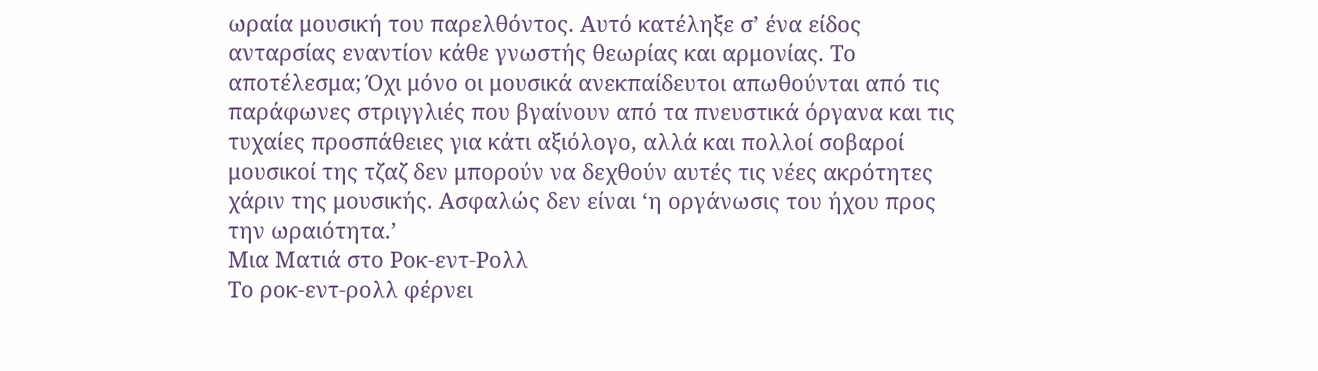ωραία μουσική του παρελθόντος. Αυτό κατέληξε σ’ ένα είδος ανταρσίας εναντίον κάθε γνωστής θεωρίας και αρμονίας. Το αποτέλεσμα; Όχι μόνο οι μουσικά ανεκπαίδευτοι απωθούνται από τις παράφωνες στριγγλιές που βγαίνουν από τα πνευστικά όργανα και τις τυχαίες προσπάθειες για κάτι αξιόλογο, αλλά και πολλοί σοβαροί μουσικοί της τζαζ δεν μπορούν να δεχθούν αυτές τις νέες ακρότητες χάριν της μουσικής. Ασφαλώς δεν είναι ‘η οργάνωσις του ήχου προς την ωραιότητα.’
Μια Ματιά στο Ροκ-εντ-Ρολλ
Το ροκ-εντ-ρολλ φέρνει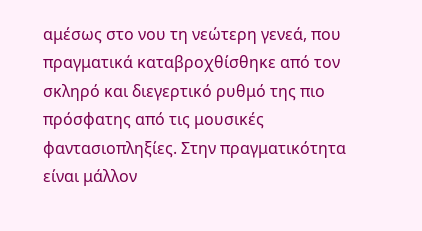αμέσως στο νου τη νεώτερη γενεά, που πραγματικά καταβροχθίσθηκε από τον σκληρό και διεγερτικό ρυθμό της πιο πρόσφατης από τις μουσικές φαντασιοπληξίες. Στην πραγματικότητα είναι μάλλον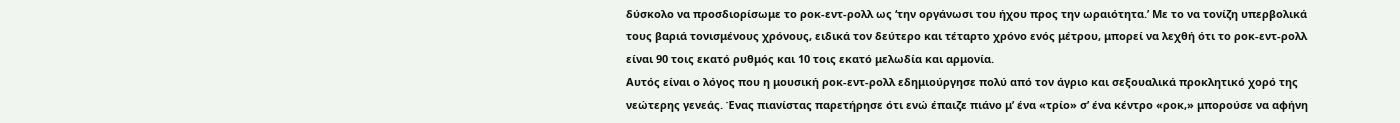δύσκολο να προσδιορίσωμε το ροκ-εντ-ρολλ ως ‘την οργάνωσι του ήχου προς την ωραιότητα.’ Με το να τονίζη υπερβολικά τους βαριά τονισμένους χρόνους, ειδικά τον δεύτερο και τέταρτο χρόνο ενός μέτρου, μπορεί να λεχθή ότι το ροκ-εντ-ρολλ είναι 90 τοις εκατό ρυθμός και 10 τοις εκατό μελωδία και αρμονία.
Αυτός είναι ο λόγος που η μουσική ροκ-εντ-ρολλ εδημιούργησε πολύ από τον άγριο και σεξουαλικά προκλητικό χορό της νεώτερης γενεάς. Ένας πιανίστας παρετήρησε ότι ενώ έπαιζε πιάνο μ’ ένα «τρίο» σ’ ένα κέντρο «ροκ,» μπορούσε να αφήνη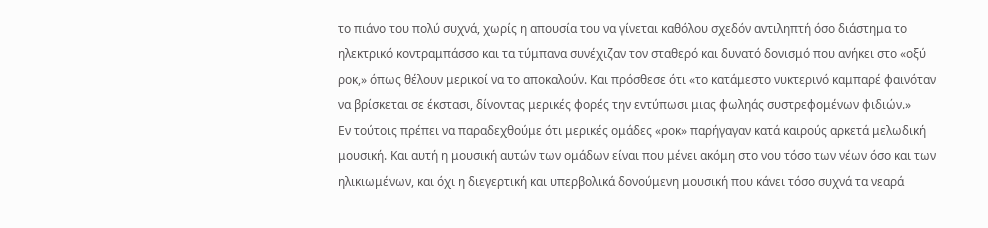το πιάνο του πολύ συχνά, χωρίς η απουσία του να γίνεται καθόλου σχεδόν αντιληπτή όσο διάστημα το ηλεκτρικό κοντραμπάσσο και τα τύμπανα συνέχιζαν τον σταθερό και δυνατό δονισμό που ανήκει στο «οξύ ροκ,» όπως θέλουν μερικοί να το αποκαλούν. Και πρόσθεσε ότι «το κατάμεστο νυκτερινό καμπαρέ φαινόταν να βρίσκεται σε έκστασι, δίνοντας μερικές φορές την εντύπωσι μιας φωληάς συστρεφομένων φιδιών.»
Εν τούτοις πρέπει να παραδεχθούμε ότι μερικές ομάδες «ροκ» παρήγαγαν κατά καιρούς αρκετά μελωδική μουσική. Και αυτή η μουσική αυτών των ομάδων είναι που μένει ακόμη στο νου τόσο των νέων όσο και των ηλικιωμένων, και όχι η διεγερτική και υπερβολικά δονούμενη μουσική που κάνει τόσο συχνά τα νεαρά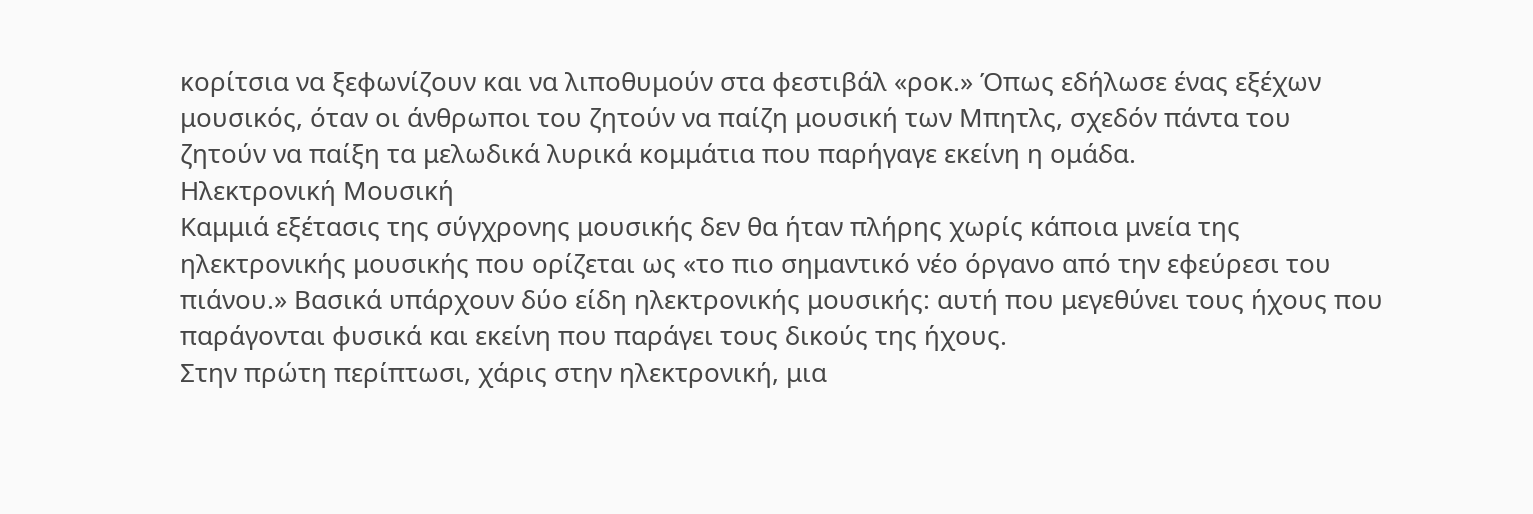κορίτσια να ξεφωνίζουν και να λιποθυμούν στα φεστιβάλ «ροκ.» Όπως εδήλωσε ένας εξέχων μουσικός, όταν οι άνθρωποι του ζητούν να παίζη μουσική των Μπητλς, σχεδόν πάντα του ζητούν να παίξη τα μελωδικά λυρικά κομμάτια που παρήγαγε εκείνη η ομάδα.
Ηλεκτρονική Μουσική
Καμμιά εξέτασις της σύγχρονης μουσικής δεν θα ήταν πλήρης χωρίς κάποια μνεία της ηλεκτρονικής μουσικής που ορίζεται ως «το πιο σημαντικό νέο όργανο από την εφεύρεσι του πιάνου.» Βασικά υπάρχουν δύο είδη ηλεκτρονικής μουσικής: αυτή που μεγεθύνει τους ήχους που παράγονται φυσικά και εκείνη που παράγει τους δικούς της ήχους.
Στην πρώτη περίπτωσι, χάρις στην ηλεκτρονική, μια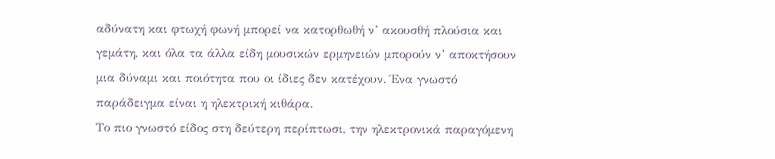αδύνατη και φτωχή φωνή μπορεί να κατορθωθή ν’ ακουσθή πλούσια και γεμάτη, και όλα τα άλλα είδη μουσικών ερμηνειών μπορούν ν’ αποκτήσουν μια δύναμι και ποιότητα που οι ίδιες δεν κατέχουν. Ένα γνωστό παράδειγμα είναι η ηλεκτρική κιθάρα.
Το πιο γνωστό είδος στη δεύτερη περίπτωσι, την ηλεκτρονικά παραγόμενη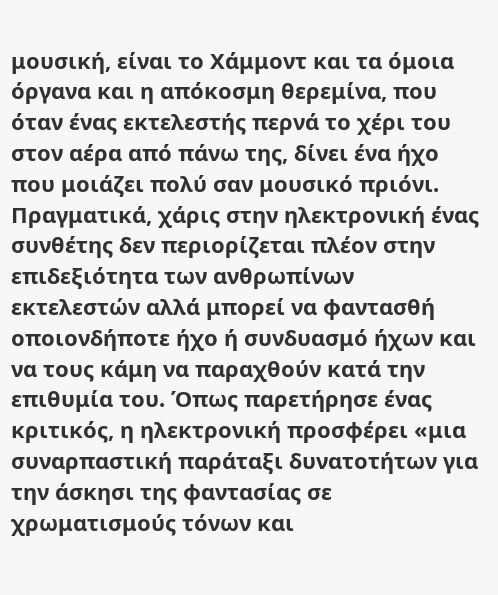μουσική, είναι το Χάμμοντ και τα όμοια όργανα και η απόκοσμη θερεμίνα, που όταν ένας εκτελεστής περνά το χέρι του στον αέρα από πάνω της, δίνει ένα ήχο που μοιάζει πολύ σαν μουσικό πριόνι. Πραγματικά, χάρις στην ηλεκτρονική ένας συνθέτης δεν περιορίζεται πλέον στην επιδεξιότητα των ανθρωπίνων εκτελεστών αλλά μπορεί να φαντασθή οποιονδήποτε ήχο ή συνδυασμό ήχων και να τους κάμη να παραχθούν κατά την επιθυμία του. Όπως παρετήρησε ένας κριτικός, η ηλεκτρονική προσφέρει «μια συναρπαστική παράταξι δυνατοτήτων για την άσκησι της φαντασίας σε χρωματισμούς τόνων και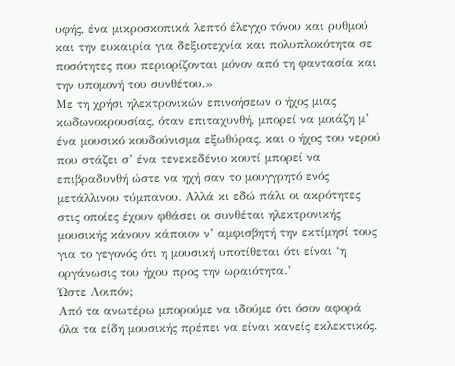υφής, ένα μικροσκοπικά λεπτό έλεγχο τόνου και ρυθμού και την ευκαιρία για δεξιοτεχνία και πολυπλοκότητα σε ποσότητες που περιορίζονται μόνον από τη φαντασία και την υπομονή του συνθέτου.»
Με τη χρήσι ηλεκτρονικών επινοήσεων ο ήχος μιας κωδωνοκρουσίας, όταν επιταχυνθή, μπορεί να μοιάζη μ’ ένα μουσικό κουδούνισμα εξωθύρας, και ο ήχος του νερού που στάζει σ’ ένα τενεκεδένιο κουτί μπορεί να επιβραδυνθή ώστε να ηχή σαν το μουγγρητό ενός μετάλλινου τύμπανου. Αλλά κι εδώ πάλι οι ακρότητες στις οποίες έχουν φθάσει οι συνθέται ηλεκτρονικής μουσικής κάνουν κάποιον ν’ αμφισβητή την εκτίμησί τους για το γεγονός ότι η μουσική υποτίθεται ότι είναι ‘η οργάνωσις του ήχου προς την ωραιότητα.’
Ώστε Λοιπόν;
Από τα ανωτέρω μπορούμε να ιδούμε ότι όσον αφορά όλα τα είδη μουσικής πρέπει να είναι κανείς εκλεκτικός.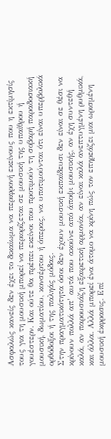Ασφαλώς κανείς δεν έχει το δικαίωμα να περιφρονή εκείνους που η εκτίμησίς τους για τη μουσική μπορεί να περιορίζεται σε μουσική της υπαίθρου ή γουέστερν. Και ούτε θα πρέπει εκείνοι που προτιμούν τη σοβαρή παραδοσιακή μουσική, δωματίου, κονσέρτου ή όπερας, να υποτιμούνται ότι είναι υπερβολικά ορθόδοξοι ή της παληάς μόδας.
Στην πραγματικότητα όσοι δεν έχουν μουσική εκπαίδευσι δεν είναι σε θέσι να κρίνουν πολλά απ’ αυτά που ακούνε από άποψι μουσικής, αν έχη συντεθή καλά, αν παρουσιάζη εξαιρετική αρμονία, αν είναι καλά ανεπτυγμένη ρυθμικά, και άλλα. Αλλά μπορεί ένα άτομο να κρίνη πώς τον επηρεάζει μια ωρισμένη μουσική έκφρασις. Επί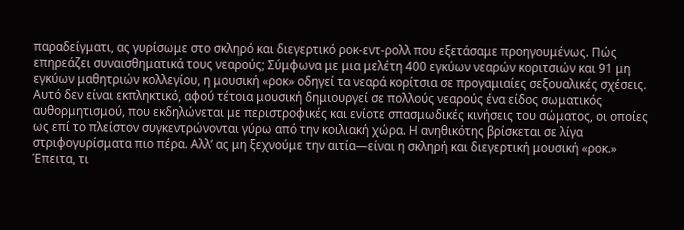παραδείγματι, ας γυρίσωμε στο σκληρό και διεγερτικό ροκ-εντ-ρολλ που εξετάσαμε προηγουμένως. Πώς επηρεάζει συναισθηματικά τους νεαρούς; Σύμφωνα με μια μελέτη 400 εγκύων νεαρών κοριτσιών και 91 μη εγκύων μαθητριών κολλεγίου, η μουσική «ροκ» οδηγεί τα νεαρά κορίτσια σε προγαμιαίες σεξουαλικές σχέσεις. Αυτό δεν είναι εκπληκτικό, αφού τέτοια μουσική δημιουργεί σε πολλούς νεαρούς ένα είδος σωματικός αυθορμητισμού, που εκδηλώνεται με περιστροφικές και ενίοτε σπασμωδικές κινήσεις του σώματος, οι οποίες ως επί το πλείστον συγκεντρώνονται γύρω από την κοιλιακή χώρα. Η ανηθικότης βρίσκεται σε λίγα στριφογυρίσματα πιο πέρα. Αλλ’ ας μη ξεχνούμε την αιτία—είναι η σκληρή και διεγερτική μουσική «ροκ.»
Έπειτα, τι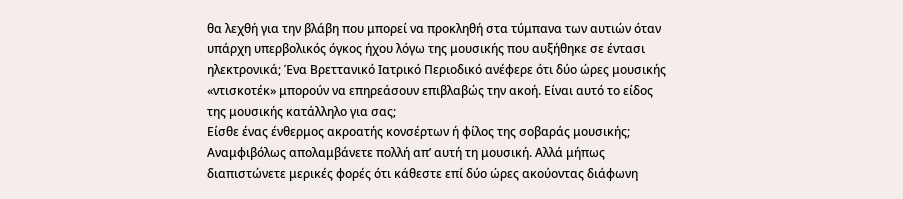θα λεχθή για την βλάβη που μπορεί να προκληθή στα τύμπανα των αυτιών όταν υπάρχη υπερβολικός όγκος ήχου λόγω της μουσικής που αυξήθηκε σε έντασι ηλεκτρονικά; Ένα Βρεττανικό Ιατρικό Περιοδικό ανέφερε ότι δύο ώρες μουσικής «ντισκοτέκ» μπορούν να επηρεάσουν επιβλαβώς την ακοή. Είναι αυτό το είδος της μουσικής κατάλληλο για σας;
Είσθε ένας ένθερμος ακροατής κονσέρτων ή φίλος της σοβαράς μουσικής; Αναμφιβόλως απολαμβάνετε πολλή απ’ αυτή τη μουσική. Αλλά μήπως διαπιστώνετε μερικές φορές ότι κάθεστε επί δύο ώρες ακούοντας διάφωνη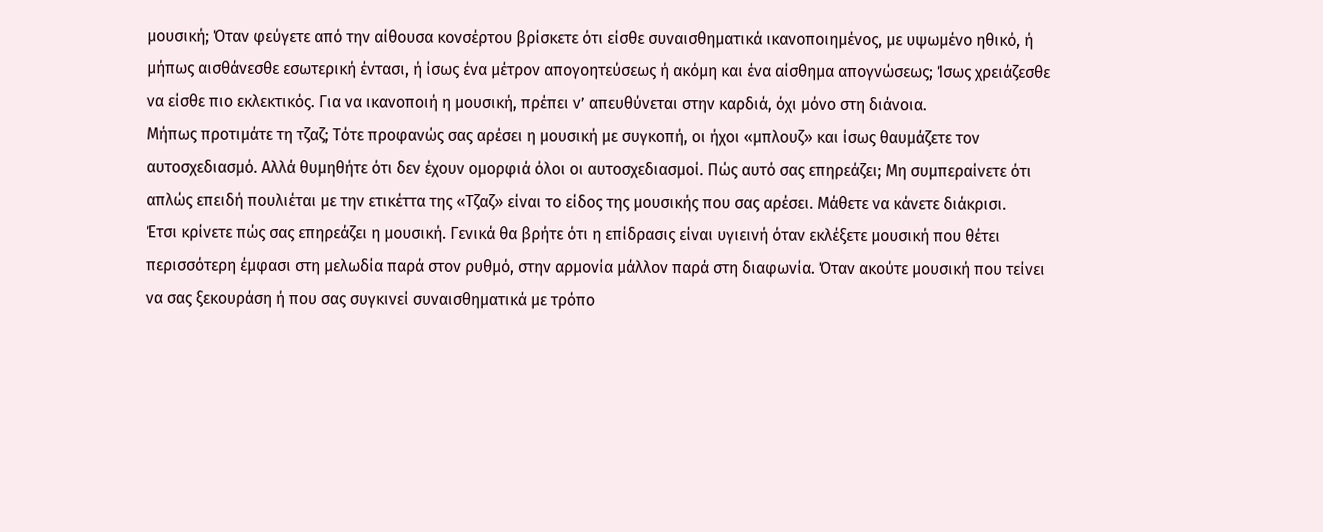μουσική; Όταν φεύγετε από την αίθουσα κονσέρτου βρίσκετε ότι είσθε συναισθηματικά ικανοποιημένος, με υψωμένο ηθικό, ή μήπως αισθάνεσθε εσωτερική έντασι, ή ίσως ένα μέτρον απογοητεύσεως ή ακόμη και ένα αίσθημα απογνώσεως; Ίσως χρειάζεσθε να είσθε πιο εκλεκτικός. Για να ικανοποιή η μουσική, πρέπει ν’ απευθύνεται στην καρδιά, όχι μόνο στη διάνοια.
Μήπως προτιμάτε τη τζαζ; Τότε προφανώς σας αρέσει η μουσική με συγκοπή, οι ήχοι «μπλουζ» και ίσως θαυμάζετε τον αυτοσχεδιασμό. Αλλά θυμηθήτε ότι δεν έχουν ομορφιά όλοι οι αυτοσχεδιασμοί. Πώς αυτό σας επηρεάζει; Μη συμπεραίνετε ότι απλώς επειδή πουλιέται με την ετικέττα της «Τζαζ» είναι το είδος της μουσικής που σας αρέσει. Μάθετε να κάνετε διάκρισι.
Έτσι κρίνετε πώς σας επηρεάζει η μουσική. Γενικά θα βρήτε ότι η επίδρασις είναι υγιεινή όταν εκλέξετε μουσική που θέτει περισσότερη έμφασι στη μελωδία παρά στον ρυθμό, στην αρμονία μάλλον παρά στη διαφωνία. Όταν ακούτε μουσική που τείνει να σας ξεκουράση ή που σας συγκινεί συναισθηματικά με τρόπο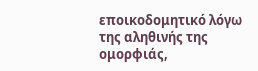εποικοδομητικό λόγω της αληθινής της ομορφιάς,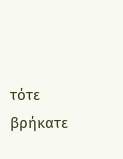τότε βρήκατε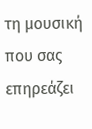τη μουσική που σας επηρεάζει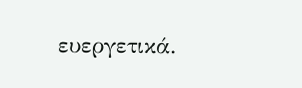ευεργετικά.